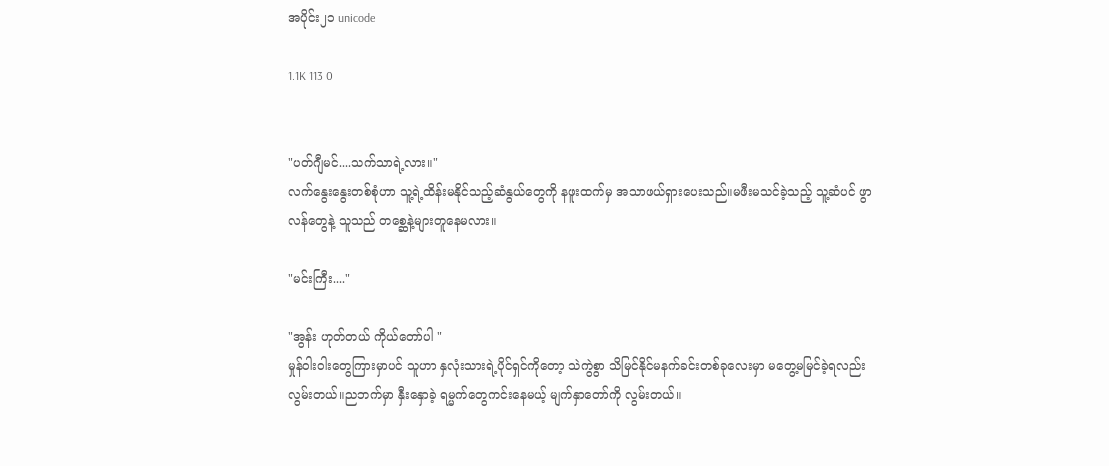အပိုင်း၂၁ unicode

1.1K 113 0


"ပတ်ဂျီမင်....သက်သာရဲ့လား။"
လက်နွေးနွေးတစ်စုံဟာ သူ့ရဲ့ထိန်းမနိုင်သည့်ဆံနွယ်တွေကို နဖူးထက်မှ အသာဖယ်ရှားပေးသည်။မဖီးမသင်ခဲ့သည့် သူ့ဆံပင် ဖွာလန်တွေနဲ့ သူသည် တစ္ဆေနဲ့များတူနေမလား။

"မင်းကြီး...."

"အွန်း ဟုတ်တယ် ကိုယ်တော်ပါ "
မှုန်ဝါးဝါးတွေကြားမှာပင် သူဟာ နှလုံးသားရဲ့ပိုင်ရှင်ကိုတော့ သဲကွဲစွာ သိမြင်နိုင်မနက်ခင်းတစ်ခုလေးမှာ မတွေ့မမြင်ခဲ့ရလည်း လွမ်းတယ်။ညဘက်မှာ နှီးနှောခဲ့ ရမ္မက်တွေကင်းနေမယ့် မျက်နှာတော်ကို လွမ်းတယ်။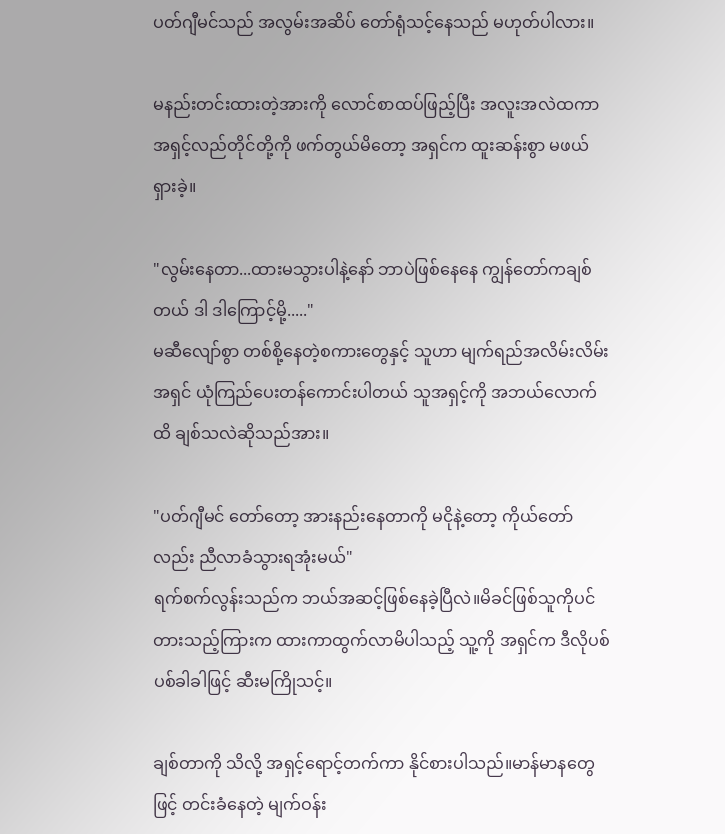ပတ်ဂျီမင်သည် အလွမ်းအဆိပ် တော်ရုံသင့်နေသည် မဟုတ်ပါလား။

မနည်းတင်းထားတဲ့အားကို လောင်စာထပ်ဖြည့်ပြီး အလူးအလဲထကာ အရှင့်လည်တိုင်တို့ကို ဖက်တွယ်မိတော့ အရှင်က ထူးဆန်းစွာ မဖယ်ရှားခဲ့။

"လွမ်းနေတာ...ထားမသွားပါနဲ့နော် ဘာပဲဖြစ်နေနေ ကျွန်တော်ကချစ်တယ် ဒါ ဒါကြောင့်မို့....."
မဆီလျော်စွာ တစ်စို့နေတဲ့စကားတွေနှင့် သူဟာ မျက်ရည်အလိမ်းလိမ်း အရှင် ယုံကြည်ပေးတန်ကောင်းပါတယ် သူအရှင့်ကို အဘယ်လောက်ထိ ချစ်သလဲဆိုသည်အား။

"ပတ်ဂျီမင် တော်တော့ အားနည်းနေတာကို မငိုနဲ့တော့ ကိုယ်တော်လည်း ညီလာခံသွားရအုံးမယ်"
ရက်စက်လွန်းသည်က ဘယ်အဆင့်ဖြစ်နေခဲ့ပြီလဲ။မိခင်ဖြစ်သူကိုပင် တားသည့်ကြားက ထားကာထွက်လာမိပါသည့် သူ့ကို အရှင်က ဒီလိုပစ်ပစ်ခါခါဖြင့် ဆီးမကြိုသင့်။

ချစ်တာကို သိလို့ အရှင့်ရောင့်တက်ကာ နိုင်စားပါသည်။မာန်မာနတွေဖြင့် တင်းခံနေတဲ့ မျက်ဝန်း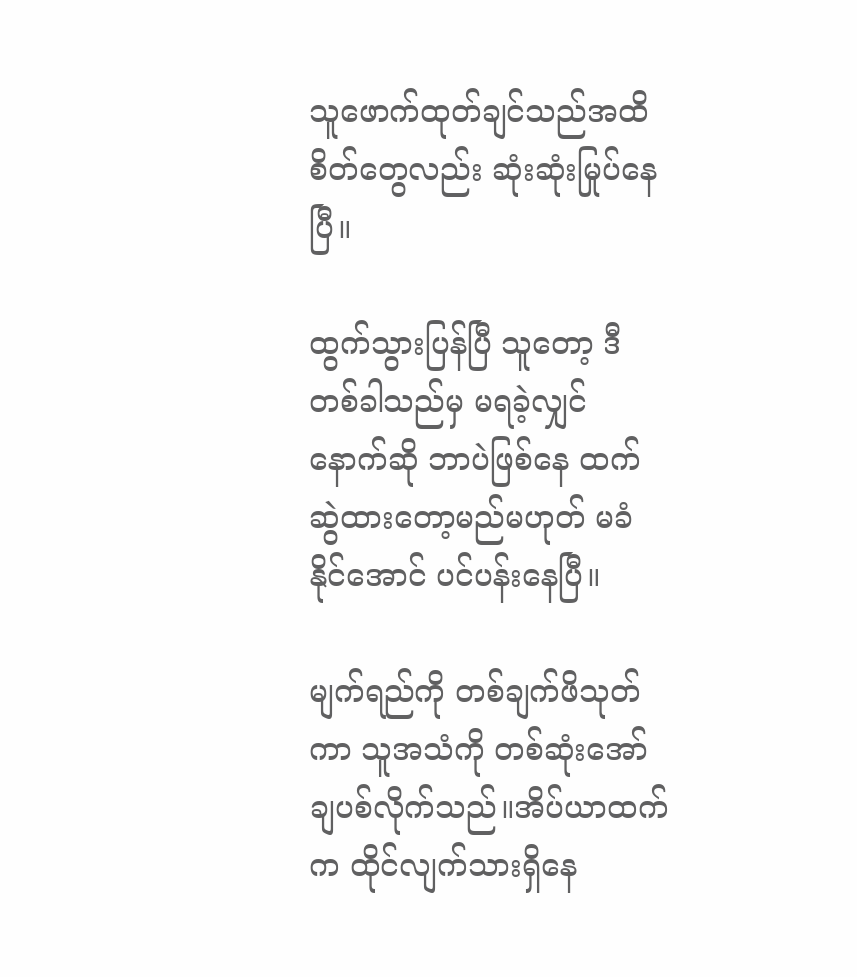သူဖောက်ထုတ်ချင်သည်အထိ စိတ်တွေလည်း ဆုံးဆုံးမြုပ်နေပြီ။

ထွက်သွားပြန်ပြီ သူတော့ ဒီတစ်ခါသည်မှ မရခဲ့လျှင် နောက်ဆို ဘာပဲဖြစ်နေ ထက်ဆွဲထားတော့မည်မဟုတ် မခံနိုင်အောင် ပင်ပန်းနေပြီ။

မျက်ရည်ကို တစ်ချက်ဖိသုတ်ကာ သူအသံကို တစ်ဆုံးအော်ချပစ်လိုက်သည်။အိပ်ယာထက်က ထိုင်လျက်သားရှိနေ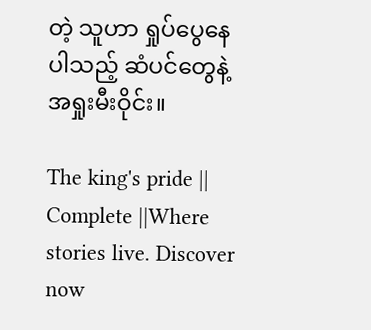တဲ့ သူဟာ ရှုပ်ပွေနေပါသည့် ဆံပင်တွေနဲ့ အရှုးမီးဝိုင်း။

The king's pride || Complete ||Where stories live. Discover now